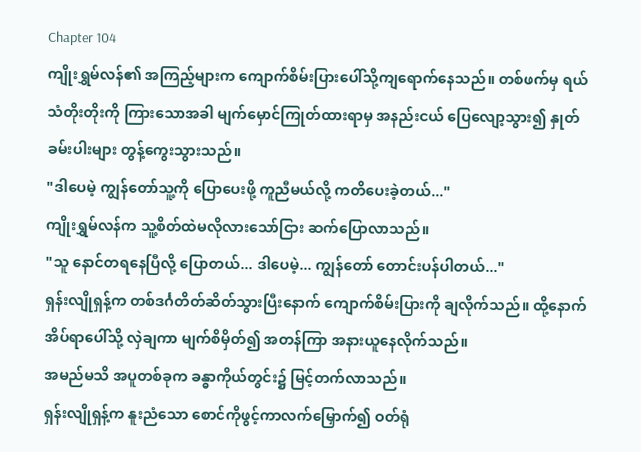Chapter 104
ကျိုးရွှမ်လန်၏ အကြည့်များက ကျောက်စိမ်းပြားပေါ်သို့ကျရောက်နေသည်။ တစ်ဖက်မှ ရယ်သံတိုးတိုးကို ကြားသောအခါ မျက်မှောင်ကြုတ်ထားရာမှ အနည်းငယ် ပြေလျော့သွား၍ နှုတ်ခမ်းပါးများ တွန့်ကွေးသွားသည်။
"ဒါပေမဲ့ ကျွန်တော်သူ့ကို ပြောပေးဖို့ ကူညီမယ်လို့ ကတိပေးခဲ့တယ်..."
ကျိုးရွှမ်လန်က သူ့စိတ်ထဲမလိုလားသော်ငြား ဆက်ပြောလာသည်။
"သူ နောင်တရနေပြီလို့ ပြောတယ်... ဒါပေမဲ့... ကျွန်တော် တောင်းပန်ပါတယ်..."
ရှန်းလျိုရှန့်က တစ်ဒင်္ဂတိတ်ဆိတ်သွားပြီးနောက် ကျောက်စိမ်းပြားကို ချလိုက်သည်။ ထို့နောက် အိပ်ရာပေါ်သို့ လှဲချကာ မျက်စိမှိတ်၍ အတန်ကြာ အနားယူနေလိုက်သည်။
အမည်မသိ အပူတစ်ခုက ခန္ဓာကိုယ်တွင်း၌ မြင့်တက်လာသည်။
ရှန်းလျိုရှန့်က နူးညံသော စောင်ကိုဖွင့်ကာလက်မြှောက်၍ ဝတ်ရုံ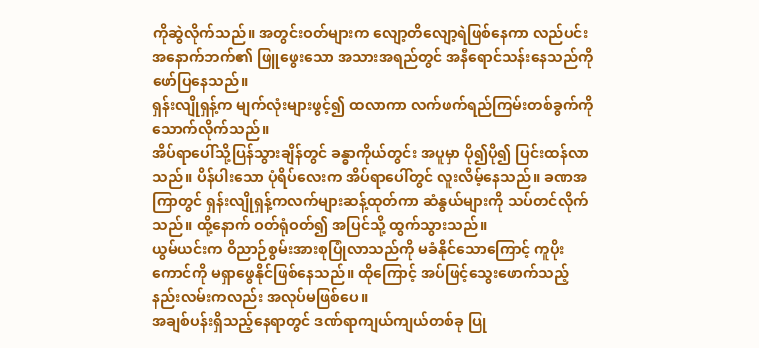ကိုဆွဲလိုက်သည်။ အတွင်းဝတ်များက လျော့တိလျော့ရဲဖြစ်နေကာ လည်ပင်းအနောက်ဘက်၏ ဖြူဖွေးသော အသားအရည်တွင် အနီရောင်သန်းနေသည်ကို ဖော်ပြနေသည်။
ရှန်းလျိုရှန့်က မျက်လုံးများဖွင့်၍ ထလာကာ လက်ဖက်ရည်ကြမ်းတစ်ခွက်ကို သောက်လိုက်သည်။
အိပ်ရာပေါ်သို့ပြန်သွားချိန်တွင် ခန္ဓာကိုယ်တွင်း အပူမှာ ပို၍ပို၍ ပြင်းထန်လာသည်။ ပိန်ပါးသော ပုံရိပ်လေးက အိပ်ရာပေါ်တွင် လူးလိမ့်နေသည်။ ခဏအကြာတွင် ရှန်းလျိုရှန့်ကလက်များဆန့်ထုတ်ကာ ဆံနွယ်များကို သပ်တင်လိုက်သည်။ ထို့နောက် ဝတ်ရုံဝတ်၍ အပြင်သို့ ထွက်သွားသည်။
ယွမ်ယင်းက ဝိညာဉ်စွမ်းအားစုပြုံလာသည်ကို မခံနိုင်သောကြောင့် ကူပိုးကောင်ကို မရှာဖွေနိုင်ဖြစ်နေသည်။ ထိုကြောင့် အပ်ဖြင့်သွေးဖောက်သည့် နည်းလမ်းကလည်း အလုပ်မဖြစ်ပေ။
အချစ်ပန်းရှိသည့်နေရာတွင် ဒဏ်ရာကျယ်ကျယ်တစ်ခု ပြု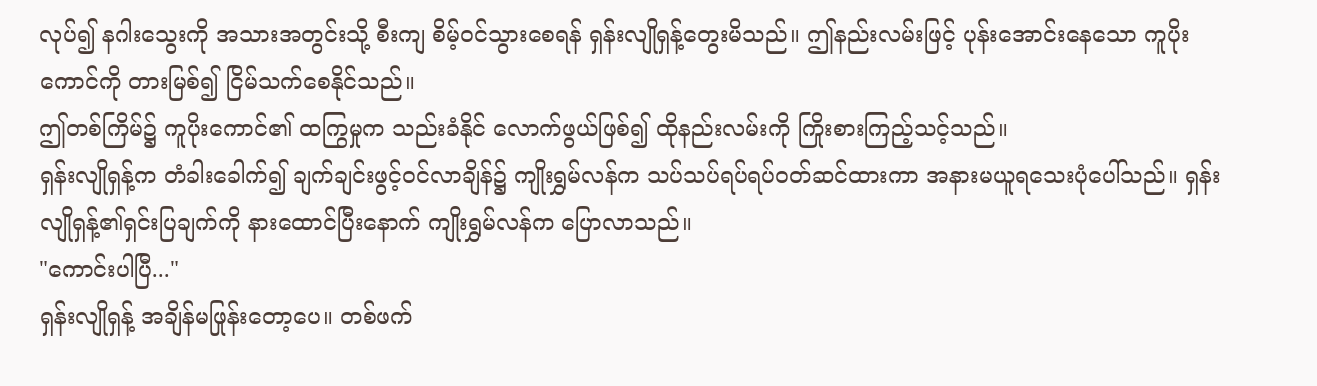လုပ်၍ နဂါးသွေးကို အသားအတွင်းသို့ စီးကျ စိမ့်ဝင်သွားစေရန် ရှန်းလျိုရှန့်တွေးမိသည်။ ဤနည်းလမ်းဖြင့် ပုန်းအောင်းနေသော ကူပိုးကောင်ကို တားမြစ်၍ ငြိမ်သက်စေနိုင်သည်။
ဤတစ်ကြိမ်၌ ကူပိုးကောင်၏ ထကြွမှုက သည်းခံနိုင် လောက်ဖွယ်ဖြစ်၍ ထိုနည်းလမ်းကို ကြိုးစားကြည့်သင့်သည်။
ရှန်းလျိုရှန့်က တံခါးခေါက်၍ ချက်ချင်းဖွင့်ဝင်လာချိန်၌ ကျိုးရွှမ်လန်က သပ်သပ်ရပ်ရပ်ဝတ်ဆင်ထားကာ အနားမယူရသေးပုံပေါ်သည်။ ရှန်းလျိုရှန့်၏ရှင်းပြချက်ကို နားထောင်ပြီးနောက် ကျိုးရွှမ်လန်က ပြောလာသည်။
"ကောင်းပါပြီ..."
ရှန်းလျိုရှန့် အချိန်မဖြုန်းတော့ပေ။ တစ်ဖက်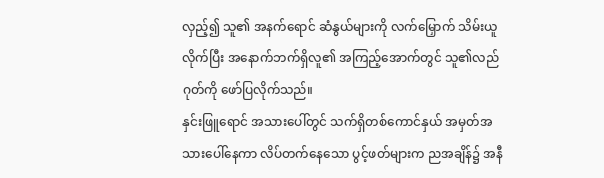လှည့်၍ သူ၏ အနက်ရောင် ဆံနွယ်များကို လက်မြှောက် သိမ်းယူလိုက်ပြီး အနောက်ဘက်ရှိလူ၏ အကြည့်အောက်တွင် သူ၏လည်ဂုတ်ကို ဖော်ပြလိုက်သည်။
နှင်းဖြူရောင် အသားပေါ်တွင် သက်ရှိတစ်ကောင်နှယ် အမှတ်အသားပေါ်နေကာ လိပ်တက်နေသော ပွင့်ဖတ်များက ညအချိန်၌ အနီ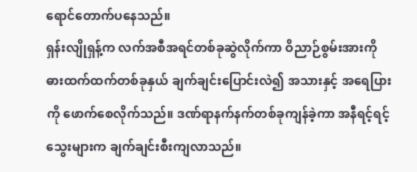ရောင်တောက်ပနေသည်။
ရှန်းလျိုရှန့်က လက်အစီအရင်တစ်ခုဆွဲလိုက်ကာ ဝိညာဉ်စွမ်းအားကို ဓားထက်ထက်တစ်ခုနှယ် ချက်ချင်းပြောင်းလဲ၍ အသားနှင့် အရေပြားကို ဖောက်စေလိုက်သည်။ ဒဏ်ရာနက်နက်တစ်ခုကျန်ခဲ့ကာ အနီရင့်ရင့် သွေးများက ချက်ချင်းစီးကျလာသည်။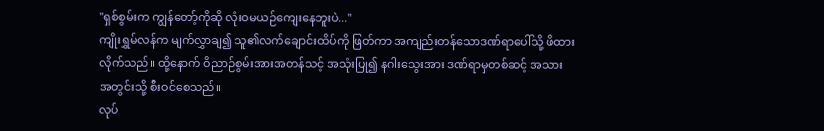"ရှစ်စွမ်းက ကျွန်တော့်ကိုဆို လုံးဝမယဉ်ကျေးနေဘူးပဲ..."
ကျိုးရွှမ်လန်က မျက်လွှာချ၍ သူ၏လက်ချောင်းထိပ်ကို ဖြတ်ကာ အကျည်းတန်သောဒဏ်ရာပေါ်သို့ ဖိထားလိုက်သည်။ ထို့နောက် ဝိညာဉ်စွမ်းအားအတန်သင့် အသုံးပြု၍ နဂါးသွေးအား ဒဏ်ရာမှတစ်ဆင့် အသားအတွင်းသို့ စီးဝင်စေသည်။
လုပ်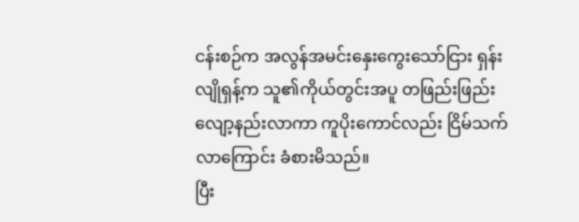ငန်းစဉ်က အလွန်အမင်းနှေးကွေးသော်ငြား ရှန်းလျိုရှန့်က သူ၏ကိုယ်တွင်းအပူ တဖြည်းဖြည်းလျော့နည်းလာကာ ကူပိုးကောင်လည်း ငြိမ်သက်လာကြောင်း ခံစားမိသည်။
ပြီး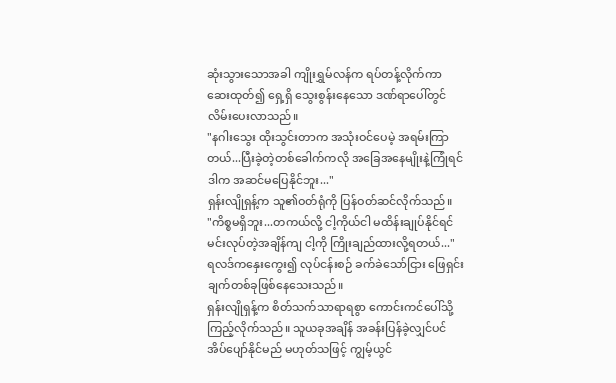ဆုံးသွားသောအခါ ကျိုးရွှမ်လန်က ရပ်တန့်လိုက်ကာ ဆေးထုတ်၍ ရှေ့ရှိ သွေးစွန်းနေသော ဒဏ်ရာပေါ်တွင် လိမ်းပေးလာသည်။
"နဂါးသွေး ထိုးသွင်းတာက အသုံးဝင်ပေမဲ့ အရမ်းကြာတယ်...ပြီးခဲ့တဲ့တစ်ခေါက်ကလို အခြေအနေမျိုးနဲ့ကြုံရင် ဒါက အဆင်မပြေနိုင်ဘူး..."
ရှန်းလျိုရှန့်က သူ၏ဝတ်ရုံကို ပြန်ဝတ်ဆင်လိုက်သည်။
"ကိစ္စမရှိဘူး...တကယ်လို့ ငါ့ကိုယ်ငါ မထိန်းချုပ်နိုင်ရင် မင်းလုပ်တဲ့အချိန်ကျ ငါ့ကို ကြိုးချည်ထားလို့ရတယ်..."
ရလဒ်ကနှေးကွေး၍ လုပ်ငန်းစဉ် ခက်ခဲသော်ငြား ဖြေရှင်းချက်တစ်ခုဖြစ်နေသေးသည်။
ရှန်းလျိုရှန့်က စိတ်သက်သာရာရစွာ ကောင်းကင်ပေါ်သို့ကြည့်လိုက်သည်။ သူယခုအချိန် အခန်းပြန်ခဲ့လျှင်ပင် အိပ်ပျော်နိုင်မည် မဟုတ်သဖြင့် ကျွမ့်ယွင်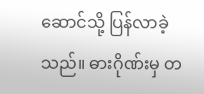ဆောင်သို့ ပြန်လာခဲ့သည်။ ဓားဂိုဏ်းမှ တ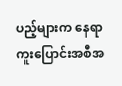ပည့်များက နေရာကူးပြောင်းအစီအ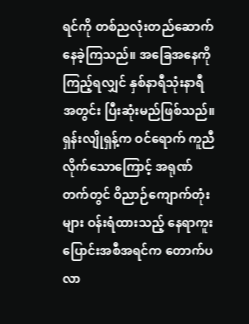ရင်ကို တစ်ညလုံးတည်ဆောက်နေခဲ့ကြသည်။ အခြေအနေကို ကြည့်ရလျှင် နှစ်နာရီသုံးနာရီအတွင်း ပြီးဆုံးမည်ဖြစ်သည်။
ရှန်းလျိုရှန့်က ဝင်ရောက် ကူညီလိုက်သောကြောင့် အရုဏ်တက်တွင် ဝိညာဉ်ကျောက်တုံးများ ဝန်းရံထားသည့် နေရာကူးပြောင်းအစီအရင်က တောက်ပလာ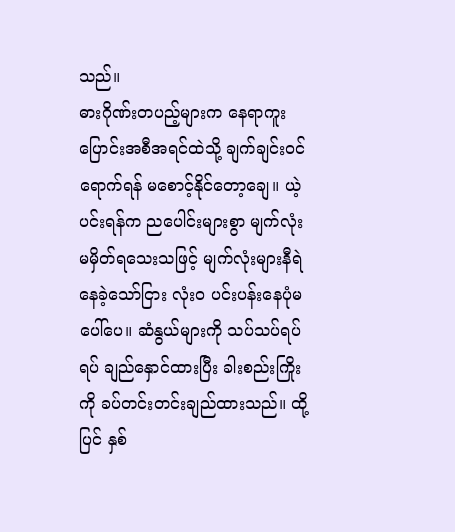သည်။
ဓားဂိုဏ်းတပည့်များက နေရာကူးပြောင်းအစီအရင်ထဲသို့ ချက်ချင်းဝင်ရောက်ရန် မစောင့်နိုင်တော့ချေ။ ယဲ့ပင်းရန်က ညပေါင်းများစွာ မျက်လုံးမမှိတ်ရသေးသဖြင့် မျက်လုံးများနီရဲနေခဲ့သော်ငြား လုံးဝ ပင်းပန်းနေပုံမပေါ်ပေ။ ဆံနွယ်များကို သပ်သပ်ရပ်ရပ် ချည်နှောင်ထားပြီး ခါးစည်းကြိုးကို ခပ်တင်းတင်းချည်ထားသည်။ ထို့ပြင် နှစ်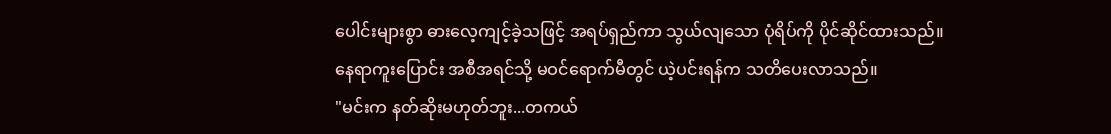ပေါင်းများစွာ ဓားလေ့ကျင့်ခဲ့သဖြင့် အရပ်ရှည်ကာ သွယ်လျသော ပုံရိပ်ကို ပိုင်ဆိုင်ထားသည်။
နေရာကူးပြောင်း အစီအရင်သို့ မဝင်ရောက်မီတွင် ယဲ့ပင်းရန်က သတိပေးလာသည်။
"မင်းက နတ်ဆိုးမဟုတ်ဘူး...တကယ်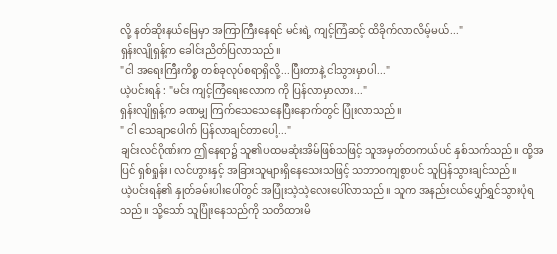လို့ နတ်ဆိုးနယ်မြေမှာ အကြာကြီးနေရင် မင်းရဲ့ ကျင့်ကြံဆင့် ထိခိုက်လာလိမ့်မယ်..."
ရှန်းလျိုရှန့်က ခေါင်းညိတ်ပြလာသည်။
"ငါ အရေးကြီးကိစ္စ တစ်ခုလုပ်စရာရှိလို့...ပြီးတာနဲ့ ငါသွားမှာပါ..."
ယဲ့ပင်းရန် : "မင်း ကျင့်ကြံရေးလောက ကို ပြန်လာမှာလား..."
ရှန်းလျိုရှန့်က ခဏမျှ ကြက်သေသေနေပြီးနောက်တွင် ပြုံးလာသည်။
" ငါ သေချာပေါက် ပြန်လာချင်တာပေါ့..."
ချင်းလင်ဂိုဏ်းက ဤနေရာ၌ သူ၏ပထမဆုံးအိမ်ဖြစ်သဖြင့် သူအမှတ်တကယ်ပင် နှစ်သက်သည်။ ထို့အပြင် ရှစ်ရှုန်း၊ လင်ဟွားနှင့် အခြားသူများရှိနေသေးသဖြင့် သဘာဝကျစွာပင် သူပြန်သွားချင်သည်။
ယဲ့ပင်းရန်၏ နှုတ်ခမ်းပါးပေါ်တွင် အပြုံးသဲ့သဲ့လေးပေါ်လာသည်။ သူက အနည်းငယ်ပျှော်ရွှင်သွားပုံရသည်။ သို့သော် သူပြုံးနေသည်ကို သတိထားမိ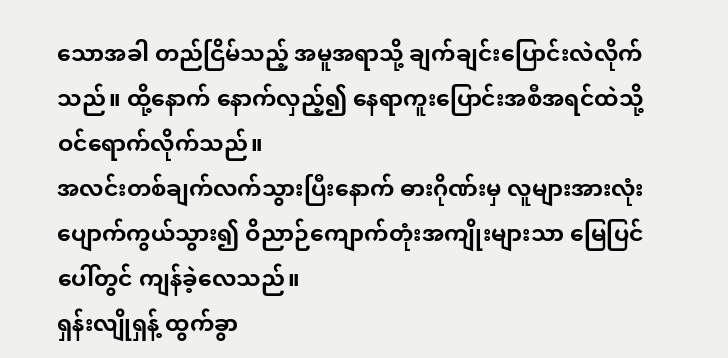သောအခါ တည်ငြိမ်သည့် အမူအရာသို့ ချက်ချင်းပြောင်းလဲလိုက်သည်။ ထို့နောက် နောက်လှည့်၍ နေရာကူးပြောင်းအစီအရင်ထဲသို့ ဝင်ရောက်လိုက်သည်။
အလင်းတစ်ချက်လက်သွားပြီးနောက် ဓားဂိုဏ်းမှ လူများအားလုံး ပျောက်ကွယ်သွား၍ ဝိညာဉ်ကျောက်တုံးအကျိုးများသာ မြေပြင်ပေါ်တွင် ကျန်ခဲ့လေသည်။
ရှန်းလျိုရှန့် ထွက်ခွာ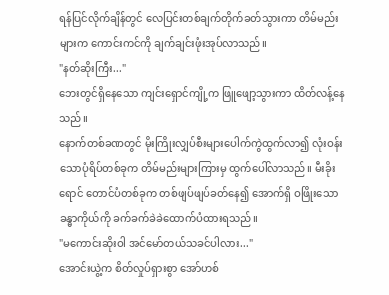ရန်ပြင်လိုက်ချိန်တွင် လေပြင်းတစ်ချက်တိုက်ခတ်သွားကာ တိမ်မည်းများက ကောင်းကင်ကို ချက်ချင်းဖုံးအုပ်လာသည်။
"နတ်ဆိုးကြီး..."
ဘေးတွင်ရှိနေသော ကျင်းရှောင်ကျို့က ဖြူဖျော့သွားကာ ထိတ်လန့်နေသည်။
နောက်တစ်ခဏတွင် မိုးကြိုးလျှပ်စီးများပေါက်ကွဲထွက်လာ၍ လုံးဝန်းသောပုံရိပ်တစ်ခုက တိမ်မည်းများကြားမှ ထွက်ပေါ်လာသည်။ မီးခိုးရောင် တောင်ပံတစ်ခုက တစ်ဖျပ်ဖျပ်ခတ်နေ၍ အောက်ရှိ ဝဖြိုးသော ခန္ဓာကိုယ်ကို ခက်ခက်ခဲခဲထောက်ပံထားရသည်။
"မကောင်းဆိုးဝါ အင်မော်တယ်သခင်ပါလား..."
အောင်းယွဲ့က စိတ်လှုပ်ရှားစွာ အော်ဟစ်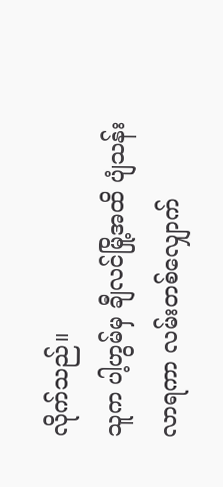လိုက်သည်။
သူက ပါ့ဟွမ်မှ ချီလင်မြို့အထိ ပျံသန်းလာရကာ လမ်းတစ်လျှောက်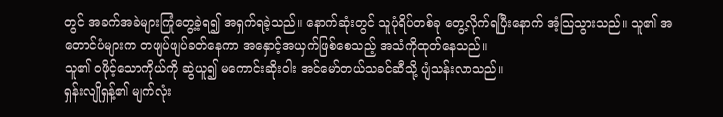တွင် အခက်အခဲများကြုံတွေ့ခဲ့ရ၍ အရှက်ရခဲ့သည်။ နောက်ဆုံးတွင် သူပုံရိပ်တစ်ခု တွေ့လိုက်ရပြီးနောက် အံ့သြသွားသည်။ သူ၏ အတောင်ပံများက တဖျပ်ဖျပ်ခတ်နေကာ အနှောင့်အယှက်ဖြစ်စေသည့် အသံကိုထုတ်နေသည်။
သူ၏ ဝဖိုင့်သောကိုယ်ကို ဆွဲယူ၍ မကောင်းဆိုးဝါး အင်မော်တယ်သခင်ဆီသို့ ပျံသန်းလာသည်။
ရှန်းလျိုရှန့်၏ မျက်လုံး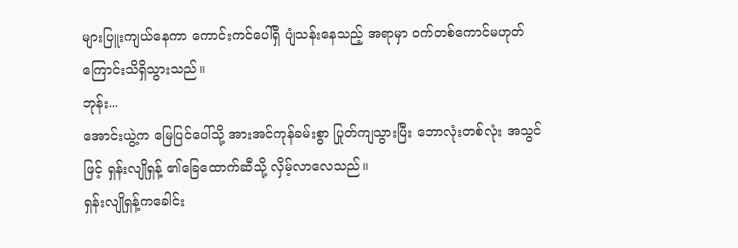များပြူးကျယ်နေကာ ကောင်းကင်ပေါ်ရှိ ပျံသန်းနေသည့် အရာမှာ ဝက်တစ်ကောင်မဟုတ်ကြောင်းသိရှိသွားသည်။
ဘုန်း...
အောင်းယွဲ့က မြေပြင်ပေါ်သို့ အားအင်ကုန်ခမ်းစွာ ပြုတ်ကျသွားပြီး ဘောလုံးတစ်လုံး အသွင်ဖြင့် ရှန်းလျိုရှန့် ၏ခြေထောက်ဆီသို့ လှိမ့်လာလေသည်။
ရှန်းလျိုရှန့်ကခေါင်း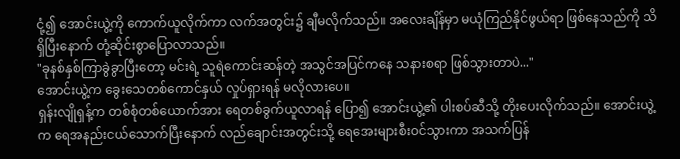ငုံ့၍ အောင်းယွဲ့ကို ကောက်ယူလိုက်ကာ လက်အတွင်း၌ ချီမလိုက်သည်။ အလေးချိန်မှာ မယုံကြည်နိုင်ဖွယ်ရာ ဖြစ်နေသည်ကို သိရှိပြီးနောက် တုံ့ဆိုင်းစွာပြောလာသည်။
"ခုနစ်နှစ်ကြာခွဲခွာပြီးတော့ မင်းရဲ့ သူရဲကောင်းဆန်တဲ့ အသွင်အပြင်ကနေ သနားစရာ ဖြစ်သွားတာပဲ..."
အောင်းယွဲ့က ခွေးသေတစ်ကောင်နှယ် လှုပ်ရှားရန် မလိုလားပေ။
ရှန်းလျိုရှန့်က တစ်စုံတစ်ယောက်အား ရေတစ်ခွက်ယူလာရန် ပြော၍ အောင်းယွဲ့၏ ပါးစပ်ဆီသို့ တိုးပေးလိုက်သည်။ အောင်းယွဲ့က ရေအနည်းငယ်သောက်ပြီးနောက် လည်ချောင်းအတွင်းသို့ ရေအေးများစီးဝင်သွားကာ အသက်ပြန်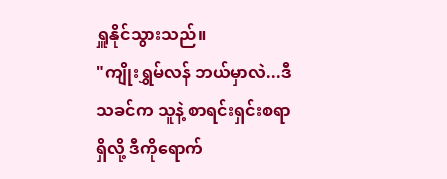ရှူနိုင်သွားသည်။
"ကျိုးရွှမ်လန် ဘယ်မှာလဲ...ဒီသခင်က သူနဲ့ စာရင်းရှင်းစရာရှိလို့ ဒီကိုရောက်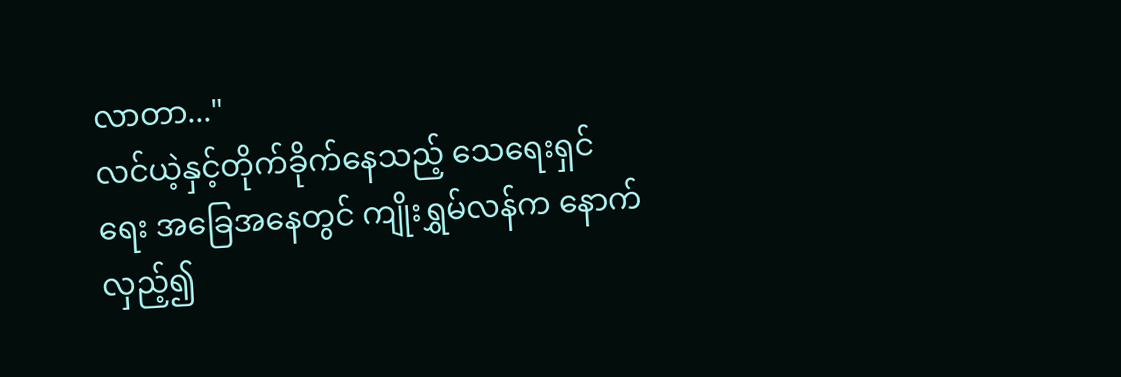လာတာ..."
လင်ယဲ့နှင့်တိုက်ခိုက်နေသည့် သေရေးရှင်ရေး အခြေအနေတွင် ကျိုးရွှမ်လန်က နောက်လှည့်၍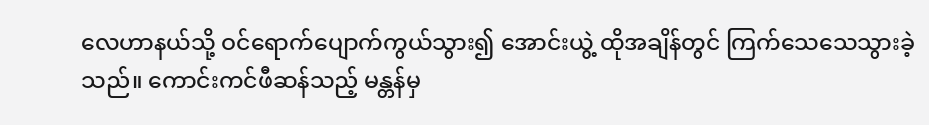လေဟာနယ်သို့ ဝင်ရောက်ပျောက်ကွယ်သွား၍ အောင်းယွဲ့ ထိုအချိန်တွင် ကြက်သေသေသွားခဲ့သည်။ ကောင်းကင်ဖီဆန်သည့် မန္တန်မှ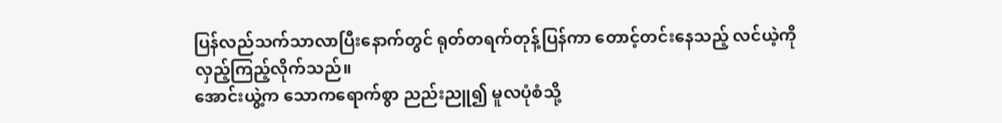ပြန်လည်သက်သာလာပြီးနောက်တွင် ရုတ်တရက်တုန့်ပြန်ကာ တောင့်တင်းနေသည့် လင်ယဲ့ကို လှည့်ကြည့်လိုက်သည်။
အောင်းယွဲ့က သောကရောက်စွာ ညည်းညူ၍ မူလပုံစံသို့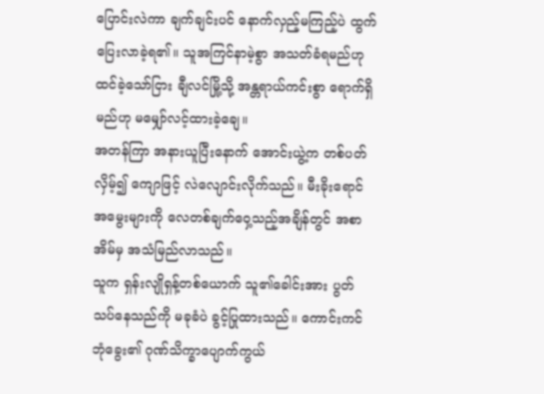ပြောင်းလဲကာ ချက်ချင်းပင် နောက်လှည့်မကြည့်ပဲ ထွက်ပြေးလာခဲ့ရ၏။ သူအကြင်နာမဲ့စွာ အသတ်ခံရမည်ဟု ထင်ခဲ့သော်ငြား ချီလင်မြို့သို့ အန္တရာယ်ကင်းစွာ ရောက်ရှိမည်ဟု မမျှော်လင့်ထားခဲ့ချေ။
အတန်ကြာ အနားယူပြီးနောက် အောင်းယွဲ့က တစ်ပတ်လှိမ့်၍ ကျောဖြင့် လဲလျောင်းလိုက်သည်။ မီးခိုးရောင်အမွေးများကို လေတစ်ချက်ဝှေ့သည့်အချိန်တွင် အစာအိမ်မှ အသံမြည်လာသည်။
သူက ရှန်းလျိုရှန့်တစ်ယောက် သူ၏ခေါင်းအား ပွတ်သပ်နေသည်ကို မခုခံပဲ ခွင့်ပြုထားသည်။ ကောင်းကင်ဘုံခွေး၏ ဂုဏ်သိက္ခာပျောက်ကွယ်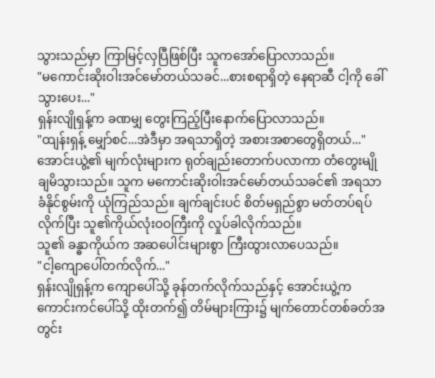သွားသည်မှာ ကြာမြင့်လှပြီဖြစ်ပြီး သူကအော်ပြောလာသည်။
"မကောင်းဆိုးဝါးအင်မော်တယ်သခင်...စားစရာရှိတဲ့ နေရာဆီ ငါ့ကို ခေါ်သွားပေး..."
ရှန်းလျိုရှန့်က ခဏမျှ တွေးကြည့်ပြီးနောက်ပြောလာသည်။
"ထျန်းရှန့် မျှော်စင်...အဲဒီမှာ အရသာရှိတဲ့ အစားအစာတွေရှိတယ်..."
အောင်းယွဲ့၏ မျက်လုံးများက ရုတ်ချည်းတောက်ပလာကာ တံတွေးမျိုချမိသွားသည်။ သူက မကောင်းဆိုးဝါးအင်မော်တယ်သခင်၏ အရသာခံနိုင်စွမ်းကို ယုံကြည်သည်။ ချက်ချင်းပင် စိတ်မရှည်စွာ မတ်တပ်ရပ်လိုက်ပြီး သူ၏ကိုယ်လုံးဝဝကြီးကို လှုပ်ခါလိုက်သည်။
သူ၏ ခန္ဓာကိုယ်က အဆပေါင်းများစွာ ကြီးထွားလာပေသည်။
"ငါ့ကျောပေါ်တက်လိုက်..."
ရှန်းလျိုရှန့်က ကျောပေါ်သို့ ခုန်တက်လိုက်သည်နှင့် အောင်းယွဲ့က ကောင်းကင်ပေါ်သို့ ထိုးတက်၍ တိမ်များကြား၌ မျက်တောင်တစ်ခတ်အတွင်း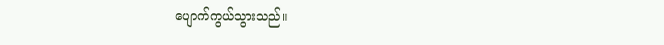ပျောက်ကွယ်သွားသည်။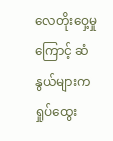လေတိုးဝှေ့မှုကြောင့် ဆံနွယ်များက ရှုပ်ထွေး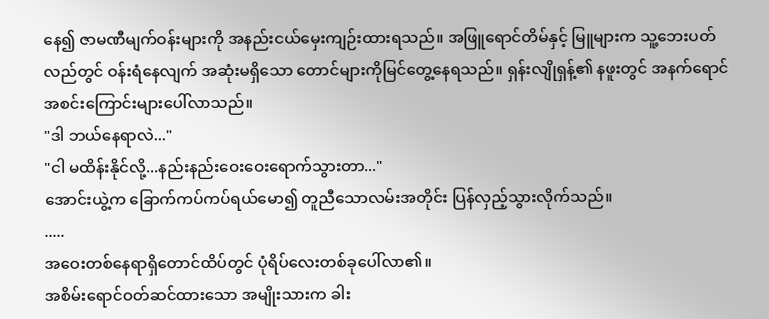နေ၍ ဇာမဏီမျက်ဝန်းများကို အနည်းငယ်မှေးကျဉ်းထားရသည်။ အဖြူရောင်တိမ်နှင့် မြူများက သူ့ဘေးပတ်လည်တွင် ဝန်းရံနေလျက် အဆုံးမရှိသော တောင်များကိုမြင်တွေ့နေရသည်။ ရှန်းလျိုရှန့်၏ နဖူးတွင် အနက်ရောင်အစင်းကြောင်းများပေါ်လာသည်။
"ဒါ ဘယ်နေရာလဲ..."
"ငါ မထိန်းနိုင်လို့...နည်းနည်းဝေးဝေးရောက်သွားတာ..."
အောင်းယွဲ့က ခြောက်ကပ်ကပ်ရယ်မော၍ တူညီသောလမ်းအတိုင်း ပြန်လှည့်သွားလိုက်သည်။
.....
အဝေးတစ်နေရာရှိတောင်ထိပ်တွင် ပုံရိပ်လေးတစ်ခုပေါ်လာ၏။
အစိမ်းရောင်ဝတ်ဆင်ထားသော အမျိုးသားက ခါး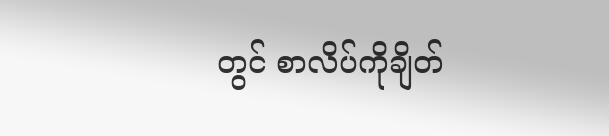တွင် စာလိပ်ကိုချိတ်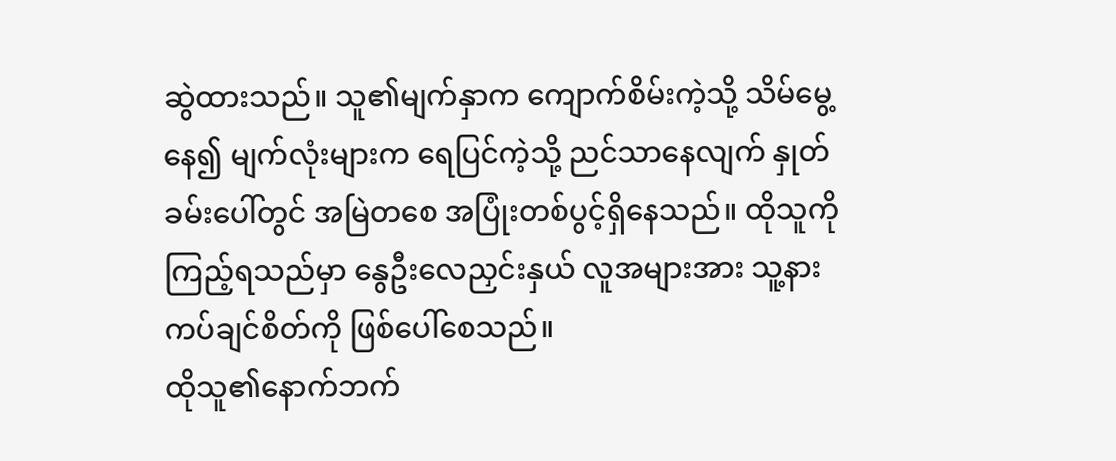ဆွဲထားသည်။ သူ၏မျက်နှာက ကျောက်စိမ်းကဲ့သို့ သိမ်မွေ့နေ၍ မျက်လုံးများက ရေပြင်ကဲ့သို့ ညင်သာနေလျက် နှုတ်ခမ်းပေါ်တွင် အမြဲတစေ အပြုံးတစ်ပွင့်ရှိနေသည်။ ထိုသူကိုကြည့်ရသည်မှာ နွေဦးလေညှင်းနှယ် လူအများအား သူ့နားကပ်ချင်စိတ်ကို ဖြစ်ပေါ်စေသည်။
ထိုသူ၏နောက်ဘက်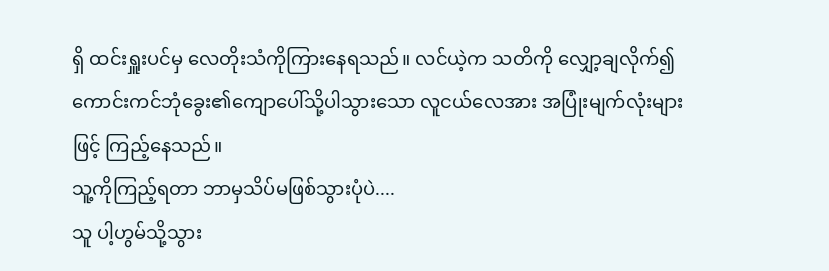ရှိ ထင်းရှူးပင်မှ လေတိုးသံကိုကြားနေရသည်။ လင်ယဲ့က သတိကို လျှော့ချလိုက်၍ ကောင်းကင်ဘုံခွေး၏ကျောပေါ်သို့ပါသွားသော လူငယ်လေအား အပြုံးမျက်လုံးများဖြင့် ကြည့်နေသည်။
သူ့ကိုကြည့်ရတာ ဘာမှသိပ်မဖြစ်သွားပုံပဲ....
သူ ပါ့ဟွမ်သို့သွား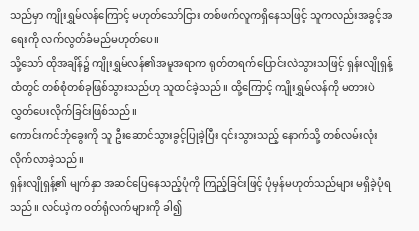သည်မှာ ကျိုးရွှမ်လန်ကြောင့် မဟုတ်သော်ငြား တစ်ဖက်လူကရှိနေသဖြင့် သူကလည်းအခွင့်အရေးကို လက်လွတ်ခံမည်မဟုတ်ပေ။
သို့သော် ထိုအချိန်၌ ကျိုးရွှမ်လန်၏အမူအရာက ရုတ်တရက်ပြောင်းလဲသွားသဖြင့် ရှန်းလျိုရှန့်ထံတွင် တစ်စုံတစ်ခုဖြစ်သွားသည်ဟု သူထင်ခဲ့သည်။ ထို့ကြောင့် ကျိုးရွှမ်လန်ကို မတားပဲလွှတ်ပေးလိုက်ခြင်းဖြစ်သည်။
ကောင်းကင်ဘုံခွေးကို သူ ဦးဆောင်သွားခွင့်ပြုခဲ့ပြီး ၎င်းသွားသည့် နောက်သို့ တစ်လမ်းလုံးလိုက်လာခဲ့သည်။
ရှန်းလျိုရှန့်၏ မျက်နှာ အဆင်ပြေနေသည့်ပုံကို ကြည့်ခြင်းဖြင့် ပုံမှန်မဟုတ်သည်များ မရှိခဲ့ပုံရသည်။ လင်ယဲ့က ဝတ်ရုံလက်များကို ခါ၍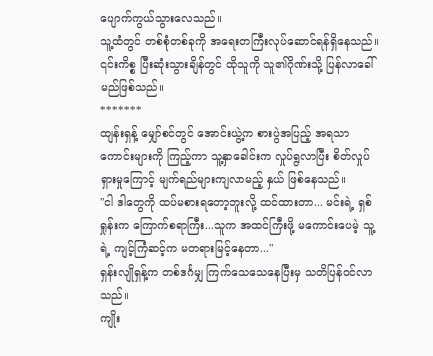ပျောက်ကွယ်သွားလေသည်။
သူ့ထံတွင် တစ်စုံတစ်ခုကို အရေးတကြီးလုပ်ဆောင်ရန်ရှိနေသည်။ ၎င်းကိစ္စ ပြီးဆုံးသွားချိန်တွင် ထိုသူကို သူ၏ဂိုဏ်းသို့ ပြန်လာခေါ်မည်ဖြစ်သည်။
*******
ထျန်းရှန့် မျှော်စင်တွင် အောင်းယွဲ့က စားပွဲအပြည့် အရသာကောင်းများကို ကြည့်ကာ သူ့နှာခေါင်းက လှုပ်ရွလာပြီး စိတ်လှုပ်ရှားမှုကြောင့် မျက်ရည်များကျလာမည့် နှယ် ဖြစ်နေသည်။
"ငါ ဒါတွေကို ထပ်မစားရတော့ဘူးလို့ ထင်ထားတာ... မင်းရဲ့ ရှစ်ရှုန်းက ကြောက်စရာကြီး...သူက အထင်ကြီးဖို့ မကောင်းပေမဲ့ သူ့ရဲ့ ကျင့်ကြံဆင့်က မတရားမြင့်နေတာ..."
ရှန်းလျိုရှန့်က တစ်ဒင်္ဂမျှ ကြက်သေသေနေပြီးမှ သတိပြန်ဝင်လာသည်။
ကျိုး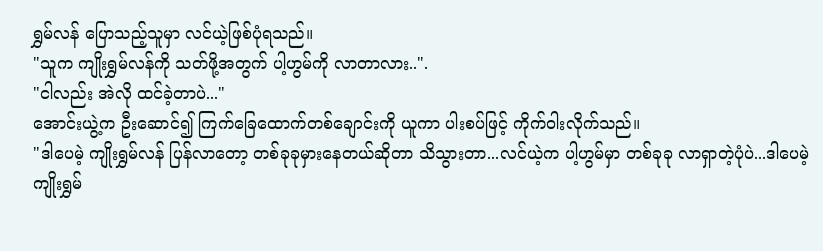ရွှမ်လန် ပြောသည့်သူမှာ လင်ယဲ့ဖြစ်ပုံရသည်။
"သူက ကျိုးရွှမ်လန်ကို သတ်ဖို့အတွက် ပါ့ဟွမ်ကို လာတာလား..".
"ငါလည်း အဲလို ထင်ခဲ့တာပဲ..."
အောင်းယွဲ့က ဦးဆောင်၍ ကြက်ခြေထောက်တစ်ချောင်းကို ယူကာ ပါးစပ်ဖြင့် ကိုက်ဝါးလိုက်သည်။
"ဒါပေမဲ့ ကျိုးရွှမ်လန် ပြန်လာတော့ တစ်ခုခုမှားနေတယ်ဆိုတာ သိသွားတာ...လင်ယဲ့က ပါ့ဟွမ်မှာ တစ်ခုခု လာရှာတဲ့ပုံပဲ...ဒါပေမဲ့ ကျိုးရွှမ်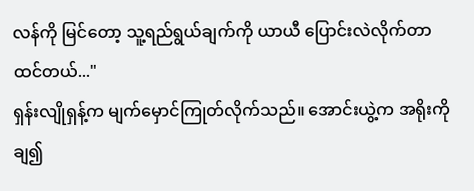လန်ကို မြင်တော့ သူ့ရည်ရွယ်ချက်ကို ယာယီ ပြောင်းလဲလိုက်တာထင်တယ်..."
ရှန်းလျိုရှန့်က မျက်မှောင်ကြုတ်လိုက်သည်။ အောင်းယွဲ့က အရိုးကို ချ၍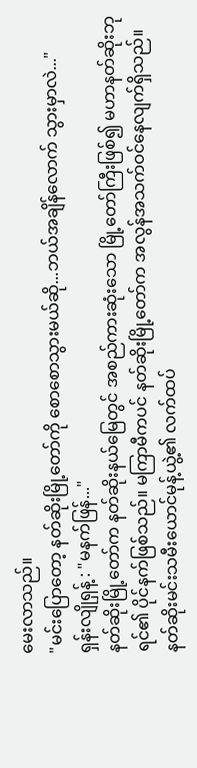မေးလာသည်။
"မင်းပြောတော့ နတ်ဆိုးမြို့တော်ကို စောစောသွားမယ်ဆို...ဘယ်အချိန်လောက် သွားမှာလဲ..."
ရှန်းလျိုရှန့် : "မနက်ဖြန်..."
နတ်ဆိုးမြို့တော်က နတ်ဆိုးနယ်မြေတွင် အစည်ကားဆုံးသော မြို့တော်ကြီးဖြစ်၍ မဟာနတ်ဆိုးဘုရင်၏ ပိုင်နက်ဖြစ်သည်။ မကြာမီကပင် နတ်ဆိုးမြို့တော်က အလွန်အသက်ဝင်နေလျက်ရှိသည်။ နတ်ဆိုးမင်းသမီးယောင်မုန့်ယွဲ့၏ လက်ထပ်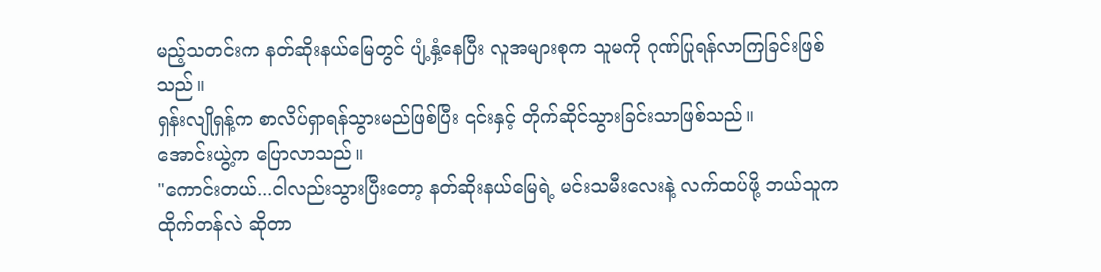မည့်သတင်းက နတ်ဆိုးနယ်မြေတွင် ပျံ့နှံ့နေပြီး လူအများစုက သူမကို ဂုဏ်ပြုရန်လာကြခြင်းဖြစ်သည်။
ရှန်းလျိုရှန့်က စာလိပ်ရှာရန်သွားမည်ဖြစ်ပြီး ၎င်းနှင့် တိုက်ဆိုင်သွားခြင်းသာဖြစ်သည်။
အောင်းယွဲ့က ပြောလာသည်။
"ကောင်းတယ်...ငါလည်းသွားပြီးတော့ နတ်ဆိုးနယ်မြေရဲ့ မင်းသမီးလေးနဲ့ လက်ထပ်ဖို့ ဘယ်သူက ထိုက်တန်လဲ ဆိုတာ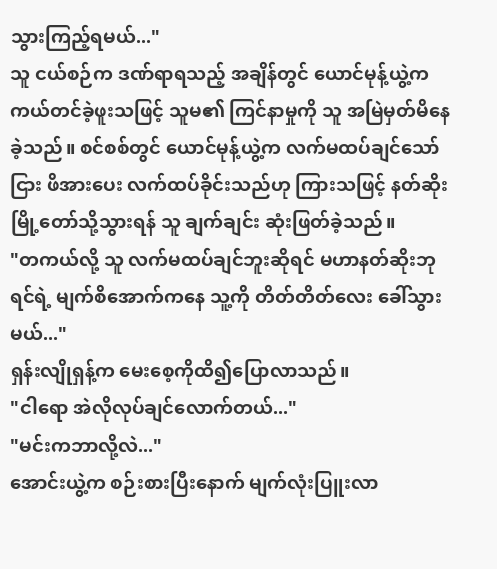သွားကြည့်ရမယ်..."
သူ ငယ်စဉ်က ဒဏ်ရာရသည့် အချိန်တွင် ယောင်မုန့်ယွဲ့က ကယ်တင်ခဲ့ဖူးသဖြင့် သူမ၏ ကြင်နာမှုကို သူ အမြဲမှတ်မိနေခဲ့သည်။ စင်စစ်တွင် ယောင်မုန့်ယွဲ့က လက်မထပ်ချင်သော်ငြား ဖိအားပေး လက်ထပ်ခိုင်းသည်ဟု ကြားသဖြင့် နတ်ဆိုးမြို့တော်သို့သွားရန် သူ ချက်ချင်း ဆုံးဖြတ်ခဲ့သည်။
"တကယ်လို့ သူ လက်မထပ်ချင်ဘူးဆိုရင် မဟာနတ်ဆိုးဘုရင်ရဲ့ မျက်စိအောက်ကနေ သူ့ကို တိတ်တိတ်လေး ခေါ်သွားမယ်..."
ရှန်းလျိုရှန့်က မေးစေ့ကိုထိ၍ပြောလာသည်။
"ငါရော အဲလိုလုပ်ချင်လောက်တယ်..."
"မင်းကဘာလို့လဲ..."
အောင်းယွဲ့က စဉ်းစားပြီးနောက် မျက်လုံးပြူးလာ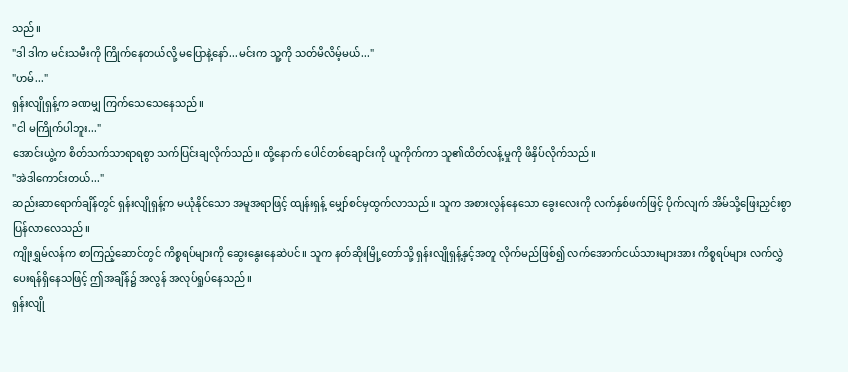သည်။
"ဒါ ဒါက မင်းသမီးကို ကြိုက်နေတယ်လို့ မပြောနဲ့နော်...မင်းက သူ့ကို သတ်မိလိမ့်မယ်..."
"ဟမ်..."
ရှန်းလျိုရှန့်က ခဏမျှ ကြက်သေသေနေသည်။
"ငါ မကြိုက်ပါဘူး..."
အောင်းယွဲ့က စိတ်သက်သာရာရစွာ သက်ပြင်းချလိုက်သည်။ ထို့နောက် ပေါင်တစ်ချောင်းကို ယူကိုက်ကာ သူ၏ထိတ်လန့်မှုကို ဖိနှိပ်လိုက်သည်။
"အဲဒါကောင်းတယ်..."
ဆည်းဆာရောက်ချိန်တွင် ရှန်းလျိုရှန့်က မယုံနိုင်သော အမူအရာဖြင့် ထျန်းရှန့် မျှော်စင်မှထွက်လာသည်။ သူက အစားလွန်နေသော ခွေးလေးကို လက်နှစ်ဖက်ဖြင့် ပိုက်လျက် အိမ်သို့ဖြေးညှင်းစွာပြန်လာလေသည်။
ကျိုးရွှမ်လန်က စာကြည့်ဆောင်တွင် ကိစ္စရပ်များကို ဆွေးနွေးနေဆဲပင်။ သူက နတ်ဆိုးမြို့တော်သို့ ရှန်းလျိုရှန့်နှင့်အတူ လိုက်မည်ဖြစ်၍ လက်အောက်ငယ်သားများအား ကိစ္စရပ်များ လက်လွှဲပေးရန်ရှိနေသဖြင့် ဤအချိန်၌ အလွန် အလုပ်ရှုပ်နေသည်။
ရှန်းလျို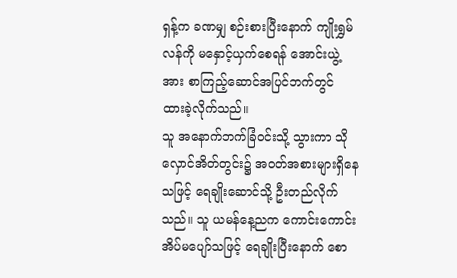ရှန့်က ခဏမျှ စဉ်းစားပြီးနောက် ကျိုးရွှမ်လန်ကို မနှောင့်ယှက်စေရန် အောင်းယွဲ့အား စာကြည့်ဆောင်အပြင်ဘက်တွင် ထားခဲ့လိုက်သည်။
သူ အနောက်ဘက်ခြံဝင်းသို့ သွားကာ သိုလှောင်အိတ်တွင်း၌ အဝတ်အစားများရှိနေသဖြင့် ရေချိုးဆောင်သို့ ဦးတည်လိုက်သည်။ သူ ယမန်နေ့ညက ကောင်းကောင်းအိပ်မပျော်သဖြင့် ရေချိုးပြီးနောက် စော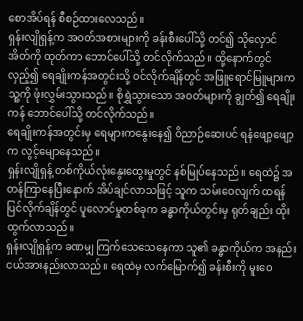စောအိပ်ရန် စီစဉ်ထားလေသည်။
ရှန်းလျိုရှန့်က အဝတ်အစားများကို ခန်းစီးပေါ်သို့ တင်၍ သိုလှောင်အိတ်ကို ထုတ်ကာ ဘောင်ပေါ်သို့ တင်လိုက်သည်။ ထို့နောက်တွင် လှည့်၍ ရေချိုးကန်အတွင်းသို့ ဝင်လိုက်ချိန်တွင် အဖြူရောင်မြူများက သူ့ကို ဖုံးလွှမ်းသွားသည်။ စိုရွှဲသွားသော အဝတ်များကို ချွတ်၍ ရေချိုးကန် ဘောင်ပေါ်သို့ တင်လိုက်သည်။
ရေချိုးကန်အတွင်းမှ ရေများကနွေးနေ၍ ဝိညာဉ်ဆေးပင် ရနံဖျော့ဖျော့က လွင့်မျောနေသည်။
ရှန်းလျိုရှန့် တစ်ကိုယ်လုံးနွေးထွေးမှုတွင် နစ်မြုပ်နေသည်။ ရေထဲ၌ အတန်ကြာနေပြီးနောက် အိပ်ချင်လာသဖြင့် သူက သမ်းဝေလျက် ထရန်ပြင်လိုက်ချိန်တွင် ပူလောင်မှုတစ်ခုက ခန္ဓာကိုယ်တွင်းမှ ရုတ်ချည်း ထိုးထွက်လာသည်။
ရှန်းလျိုရှန့်က ခဏမျှ ကြက်သေသေနေကာ သူ၏ ခန္ဓာကိုယ်က အနည်းငယ်အားနည်းလာသည်။ ရေထဲမှ လက်မြောက်၍ ခန်းစီးကို မူးဝေ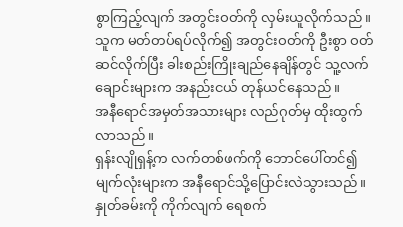စွာကြည့်လျက် အတွင်းဝတ်ကို လှမ်းယူလိုက်သည်။
သူက မတ်တပ်ရပ်လိုက်၍ အတွင်းဝတ်ကို ဦးစွာ ဝတ်ဆင်လိုက်ပြီး ခါးစည်းကြိုးချည်နေချိန်တွင် သူ့လက်ချောင်းများက အနည်းငယ် တုန်ယင်နေသည်။
အနီရောင်အမှတ်အသားများ လည်ဂုတ်မှ ထိုးထွက်လာသည်။
ရှန်းလျိုရှန့်က လက်တစ်ဖက်ကို ဘောင်ပေါ်တင်၍ မျက်လုံးများက အနီရောင်သို့ပြောင်းလဲသွားသည်။ နှုတ်ခမ်းကို ကိုက်လျက် ရေစက်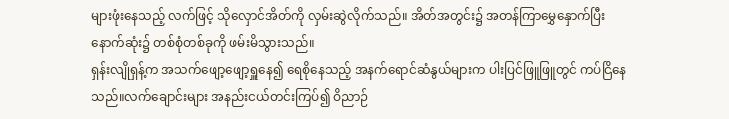များဖုံးနေသည့် လက်ဖြင့် သိုလှောင်အိတ်ကို လှမ်းဆွဲလိုက်သည်။ အိတ်အတွင်း၌ အတန်ကြာမွှေနှောက်ပြီးနောက်ဆုံး၌ တစ်စုံတစ်ခုကို ဖမ်းမိသွားသည်။
ရှန်းလျိုရှန့်က အသက်ဖျော့ဖျော့ရှူနေ၍ ရေစိုနေသည့် အနက်ရောင်ဆံနွယ်များက ပါးပြင်ဖြူဖြူတွင် ကပ်ငြိနေသည်။လက်ချောင်းများ အနည်းငယ်တင်းကြပ်၍ ဝိညာဉ်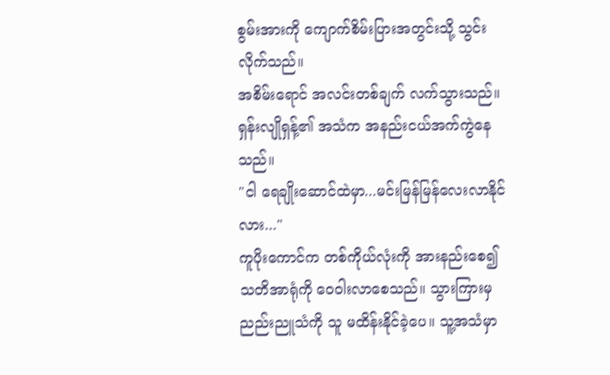စွမ်းအားကို ကျောက်စိမ်းပြားအတွင်းသို့ သွင်းလိုက်သည်။
အစိမ်းရောင် အလင်းတစ်ချက် လက်သွားသည်။
ရှန်းလျိုရှန့်၏ အသံက အနည်းငယ်အက်ကွဲနေသည်။
"ငါ ရေချိုးဆောင်ထဲမှာ...မင်းမြန်မြန်လေးလာနိုင်လား..."
ကူပိုးကောင်က တစ်ကိုယ်လုံးကို အားနည်းစေ၍ သတိအာရုံကို ဝေဝါးလာစေသည်။ သွားကြားမှ ညည်းညူသံကို သူ မထိန်းနိုင်ခဲ့ပေ။ သူ့အသံမှာ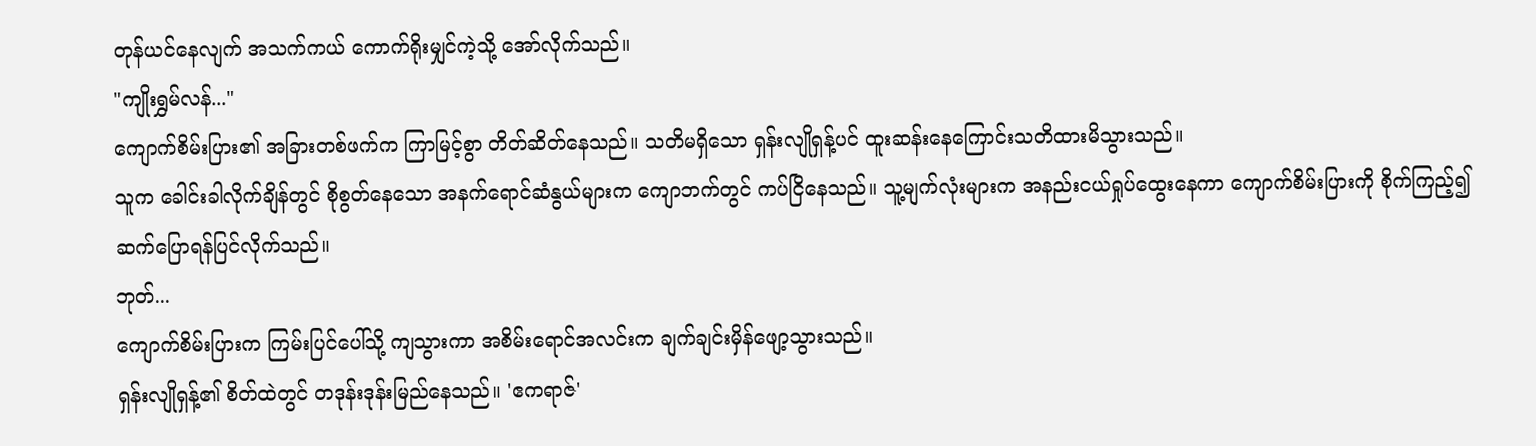တုန်ယင်နေလျက် အသက်ကယ် ကောက်ရိုးမျှင်ကဲ့သို့ အော်လိုက်သည်။
"ကျိုးရွှမ်လန်..."
ကျောက်စိမ်းပြား၏ အခြားတစ်ဖက်က ကြာမြင့်စွာ တိတ်ဆိတ်နေသည်။ သတိမရှိသော ရှန်းလျိုရှန့်ပင် ထူးဆန်းနေကြောင်းသတိထားမိသွားသည်။
သူက ခေါင်းခါလိုက်ချိန်တွင် စိုစွတ်နေသော အနက်ရောင်ဆံနွယ်များက ကျောဘက်တွင် ကပ်ငြိနေသည်။ သူ့မျက်လုံးများက အနည်းငယ်ရှုပ်ထွေးနေကာ ကျောက်စိမ်းပြားကို စိုက်ကြည့်၍ ဆက်ပြောရန်ပြင်လိုက်သည်။
ဘုတ်...
ကျောက်စိမ်းပြားက ကြမ်းပြင်ပေါ်သို့ ကျသွားကာ အစိမ်းရောင်အလင်းက ချက်ချင်းမှိန်ဖျော့သွားသည်။
ရှန်းလျိုရှန့်၏ စိတ်ထဲတွင် တဒုန်းဒုန်းမြည်နေသည်။ 'ဧကရာဇ်'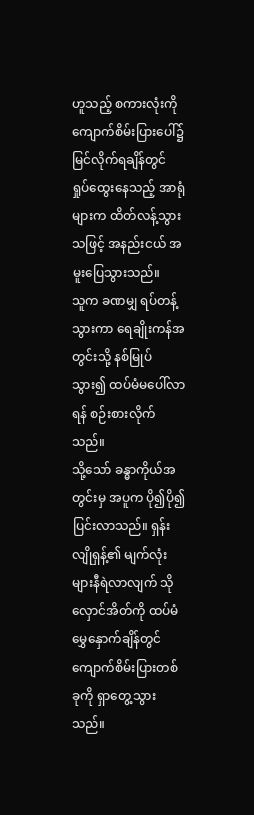ဟူသည့် စကားလုံးကို ကျောက်စိမ်းပြားပေါ်၌ မြင်လိုက်ရချိန်တွင် ရှုပ်ထွေးနေသည့် အာရုံများက ထိတ်လန့်သွားသဖြင့် အနည်းငယ် အမူးပြေသွားသည်။
သူက ခဏမျှ ရပ်တန့်သွားကာ ရေချိုးကန်အတွင်းသို့ နစ်မြုပ်သွား၍ ထပ်မံမပေါ်လာရန် စဉ်းစားလိုက်သည်။
သို့သော် ခန္ဓာကိုယ်အတွင်းမှ အပူက ပို၍ပို၍ ပြင်းလာသည်။ ရှန်းလျိုရှန့်၏ မျက်လုံးများနီရဲလာလျက် သိုလှောင်အိတ်ကို ထပ်မံမွှေနှောက်ချိန်တွင် ကျောက်စိမ်းပြားတစ်ခုကို ရှာတွေ့သွားသည်။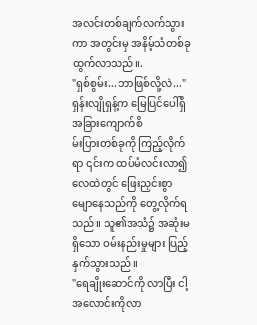အလင်းတစ်ချက်လက်သွားကာ အတွင်းမှ အနိမ့်သံတစ်ခု ထွက်လာသည်။.
"ရှစ်စွမ်း...ဘာဖြစ်လို့လဲ..."
ရှန်းလျိုရှန့်က မြေပြင်ပေါ်ရှိ အခြားကျောက်စိ
မ်းပြားတစ်ခုကို ကြည့်လိုက်ရာ ၎င်းက ထပ်မံလင်းလာ၍ လေထဲတွင် ဖြေးညှင်းစွာ မျောနေသည်ကို တွေ့လိုက်ရသည်။ သူ၏အသံ၌ အဆုံးမရှိသော ဝမ်းနည်းမှုများ ပြည့်နှက်သွားသည်။
"ရေချိုးဆောင်ကို လာပြီး ငါ့အလောင်းကိုလာ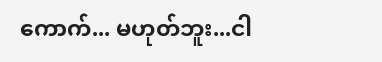ကောက်... မဟုတ်ဘူး...ငါ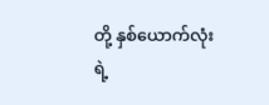တို့ နှစ်ယောက်လုံးရဲ့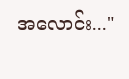အလောင်း..."